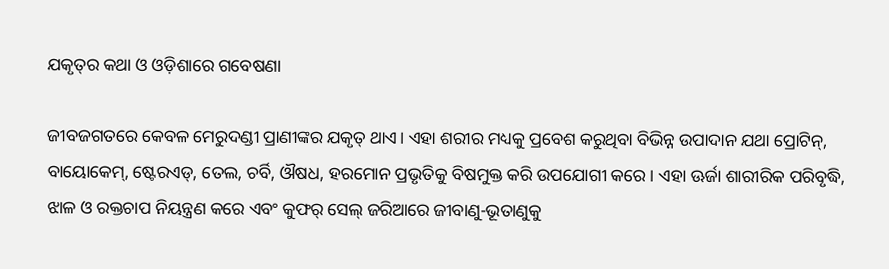ଯକୃତ୍‌ର କଥା ଓ ଓଡ଼ିଶାରେ ଗବେଷଣା

ଜୀବଜଗତରେ କେବଳ ମେରୁଦଣ୍ଡୀ ପ୍ରାଣୀଙ୍କର ଯକୃତ୍‌ ଥାଏ। ଏହା ଶରୀର ମଧ୍ୟକୁ ପ୍ରବେଶ କରୁଥିବା ବିଭିନ୍ନ ଉପାଦାନ ଯଥା ପ୍ରୋଟିନ୍‌, ବାୟୋକେମ୍‌, ଷ୍ଟେରଏଡ୍‌, ତେଲ, ଚର୍ବି, ଔଷଧ, ହରମୋନ ପ୍ରଭୃତିକୁ ବିଷମୁକ୍ତ କରି ଉପଯୋଗୀ କରେ। ଏହା ଊର୍ଜା ଶାରୀରିକ ପରିବୃଦ୍ଧି, ଝାଳ ଓ ରକ୍ତଚାପ ନିୟନ୍ତ୍ରଣ କରେ ଏବଂ କୁଫର୍‌ ସେଲ୍‌ ଜରିଆରେ ଜୀବାଣୁ-ଭୂତାଣୁକୁ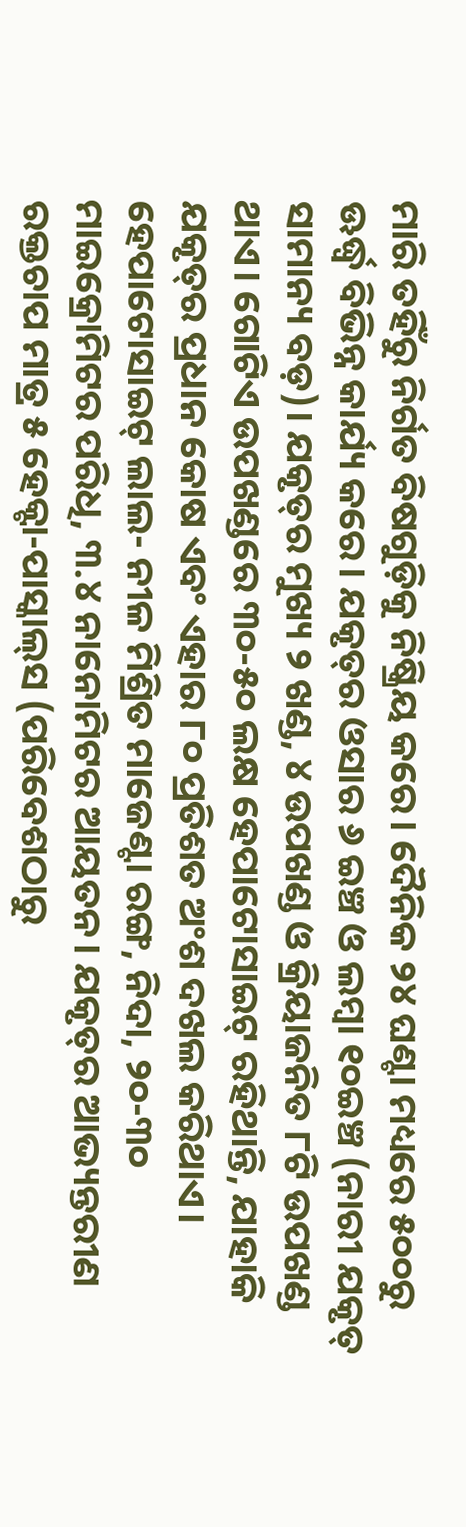ମାରି ତହିଁରୁ ନିର୍ଗତ ବିଷଗୁଡ଼ିକୁ ନିଷ୍କ୍ରିୟ କରେ। ଦୈନିକ ୨୪ ଘଣ୍ଟା ମଧ୍ୟରେ ୫୦୦ରୁ ଊର୍ଦ୍ଧ୍ୱ ବିଭିନ୍ନ କାର୍ଯ୍ୟ କରେ। ଯକୃତ୍‌ର ଓସାର ୬ ଇଞ୍ଚ ଓ ଲମ୍ବା ୧୦ଇଞ୍ଚ (ନାରୀ ଯକୃତ୍‌ ସାମାନ୍ୟ ବଡ଼)। ଯକୃତ୍‌ର ମୁଖ୍ୟ ୨ ଖଣ୍ଡ, ୪ ଉପଖଣ୍ଡ ଓ କ୍ରିୟାଜନିତ ୮ଟି ଉପଖଣ୍ଡ ଥାଏ। ଗୋଟିଏ ଉପଖଣ୍ଡରେ ୩୦-୫୦ ଲକ୍ଷ ହେପାଟୋସାଇଟ୍‌ ରହିଥାନ୍ତି, ଯାହାକି ଯକୃତ୍‌ର ପ୍ରଧାନ କୋଷ ଏବଂ ଏହାର ୮୦ ପ୍ରତିଶତ ଅଂଶ ଦଖଲ କରିଥାଏ। ହେପାଟୋସାଇଟ୍‌ ଲାଲ- ନୀଳ ମିଶ୍ରିତ ମାଜେଣ୍ଟା ରଙ୍ଗ, ନିଦା, ୨୦-୩୦ ମାଇକ୍ରୋମିଟର ପରିଧି, ୩.୪ ନାନୋମିଟର ଆୟତନ। ଯକୃତ୍‌ର ଆଭ୍ୟନ୍ତରୀଣ ରକ୍ତଚାପ ମାତ୍ର ୫ ହେକ୍ଟା-ପାସ୍କାଲ୍‌ସ (ପରିବେଶଠାରୁ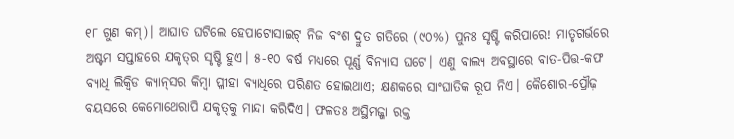୧୮ ଗୁଣ କମ୍‌)। ଆଘାତ ଘଟିଲେ ହେପାଟୋସାଇଟ୍‌ ନିଜ ବଂଶ ଦ୍ରୁତ ଗତିରେ (୯୦%) ପୁନଃ ସୃଷ୍ଟି କରିପାରେ! ମାତୃଗର୍ଭରେ ଅଷ୍ଟମ ସପ୍ତାହରେ ଯକୃତ୍‌ର ସୃଷ୍ଟି ହୁଏ। ୫-୧୦ ବର୍ଷ ମଧ୍ୟରେ ପୂର୍ଣ୍ଣ ବିନ୍ୟାସ ଘଟେ। ଏଣୁ ବାଲ୍ୟ ଅବସ୍ଥାରେ ବାତ-ପିତ୍ତ-କଫ ବ୍ୟାଧି ଲିକ୍ୱିଡ କ୍ୟାନ୍‌ସର କିମ୍ବା ପ୍ଳୀହା ବ୍ୟାଧିରେ ପରିଣତ ହୋଇଥାଏ; କ୍ଷଣକରେ ସାଂଘାତିକ ରୂପ ନିଏ। କୈଶୋର-ପ୍ରୌଢ଼ ବୟସରେ କେମୋଥେରାପି ଯକୃତ୍‌କୁ ମାନ୍ଦା କରିଦିଏ। ଫଳତଃ ଅସ୍ଥିମଜ୍ଜା ରକ୍ତ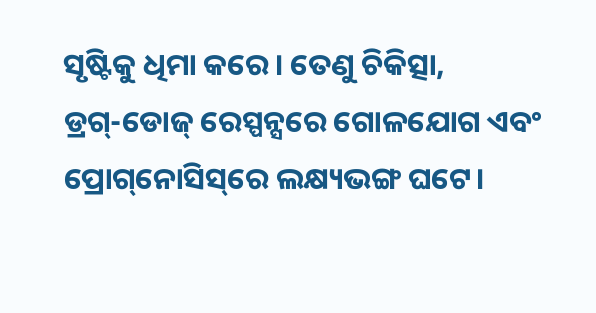ସୃଷ୍ଟିକୁ ଧିମା କରେ। ତେଣୁ ଚିକିତ୍ସା, ଡ୍ରଗ୍‌-ଡୋଜ୍‌ ରେସ୍ପନ୍ସରେ ଗୋଳଯୋଗ ଏବଂ ପ୍ରୋଗ୍‌ନୋସିସ୍‌ରେ ଲକ୍ଷ୍ୟଭଙ୍ଗ ଘଟେ।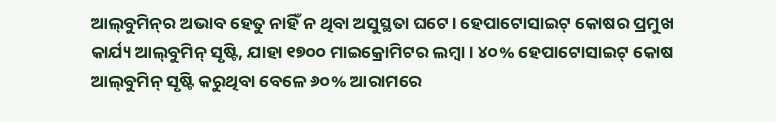ଆଲ୍‌ବୁମିନ୍‌ର ଅଭାବ ହେତୁ ନାହିଁ ନ ଥିବା ଅସୁସ୍ଥତା ଘଟେ। ହେପାଟୋସାଇଟ୍‌ କୋଷର ପ୍ରମୁଖ କାର୍ଯ୍ୟ ଆଲ୍‌ବୁମିନ୍‌ ସୃଷ୍ଟି, ଯାହା ୧୭୦୦ ମାଇକ୍ରୋମିଟର ଲମ୍ବା। ୪୦% ହେପାଟୋସାଇଟ୍‌ କୋଷ ଆଲ୍‌ବୁମିନ୍‌ ସୃଷ୍ଟି କରୁଥିବା ବେଳେ ୬୦% ଆରାମରେ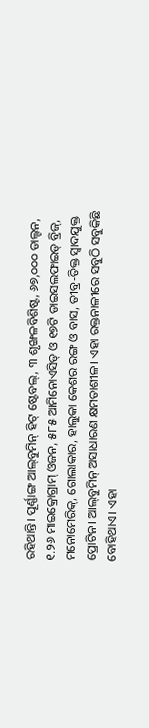ରହିଥାନ୍ତି। ପୂର୍ଣ୍ଣାଙ୍ଗ ଆଲ୍‌ବୁମିନ୍‌ ହିଟ୍‌ ଷ୍ଟେବଲ୍‌, ୩ ଶୃଙ୍ଖଳବିଶିଷ୍ଟ, ୬୭,୦୦୦ ଡାଲ୍ଟନ, ୧.୨୬ ମାଇକ୍ରୋଗ୍ରାମ୍‌ ଓଜନ, ୫୮୫ ଆମିନୋଏସିଡ୍‌ ଓ ୧୭ଟି ଡାଇସଲଫାଇଡ୍‌ ବ୍ରିଜ୍‌, ମନୋମେରିକ୍‌, ଗୋଲାକାର, ହାଲୁକା କେଶର ରଙ୍ଗ ଓ ବାସ, ତୀବ୍ର-ତିକ୍ତ ସ୍ବାଦଯୁକ୍ତ ପ୍ରୋଟିନ। ଆଲ୍‌ବୁମିନ୍‌ ଅସାଧାରଣ କ୍ଷମତାଶୀଳ। ଏହା ରକ୍ତନାଳୀରେ ସବୁଠି ସବୁକିଛି ବୋହିଥାଏ। ଏହା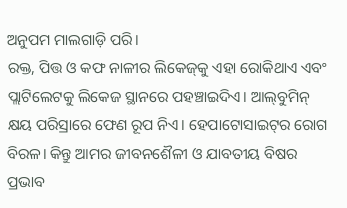ଅନୁପମ ମାଲଗାଡ଼ି ପରି।
ରକ୍ତ, ପିତ୍ତ ଓ କଫ ନାଳୀର ଲିକେଜ୍‌କୁ ଏହା ରୋକିଥାଏ ଏବଂ ପ୍ଲାଟିଲେଟକୁ ଲିକେଜ ସ୍ଥାନରେ ପହଞ୍ଚାଇଦିଏ। ଆଲ୍‌ବୁମିନ୍‌ କ୍ଷୟ ପରିସ୍ରାରେ ଫେଣ ରୂପ ନିଏ। ହେପାଟୋସାଇଟ୍‌ର ରୋଗ ବିରଳ। କିନ୍ତୁ ଆମର ଜୀବନଶୈଳୀ ଓ ଯାବତୀୟ ବିଷର ପ୍ରଭାବ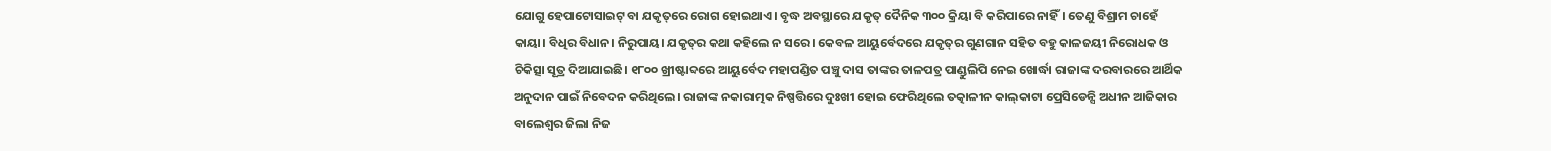ଯୋଗୁ ହେପାଟୋସାଇଟ୍‌ ବା ଯକୃତ୍‌ରେ ରୋଗ ହୋଇଥାଏ। ବୃଦ୍ଧ ଅବସ୍ଥାରେ ଯକୃତ୍‌ ଦୈନିକ ୩୦୦ କ୍ରିୟା ବି କରିପାରେ ନାହିଁ। ତେଣୁ ବିଶ୍ରାମ ଚାହେଁ କାୟା। ବିଧିର ବିଧାନ। ନିରୁପାୟ। ଯକୃତ୍‌ର କଥା କହିଲେ ନ ସରେ। କେବଳ ଆୟୁର୍ବେଦରେ ଯକୃତ୍‌ର ଗୁଣଗାନ ସହିତ ବହୁ କାଳଜୟୀ ନିରୋଧକ ଓ ଚିକିତ୍ସା ସୂତ୍ର ଦିଆଯାଇଛି। ୧୮୦୦ ଖ୍ରୀଷ୍ଟାବ୍ଦରେ ଆୟୁର୍ବେଦ ମହାପଣ୍ଡିତ ପଞ୍ଚୁ ଦାସ ତାଙ୍କର ତାଳପତ୍ର ପାଣ୍ଡୁଲିପି ନେଇ ଖୋର୍ଦ୍ଧା ରାଜାଙ୍କ ଦରବାରରେ ଆର୍ଥିକ ଅନୁଦାନ ପାଇଁ ନିବେଦନ କରିଥିଲେ। ରାଜାଙ୍କ ନକାରାତ୍ମକ ନିଷ୍ପତ୍ତିରେ ଦୁଃଖୀ ହୋଇ ଫେରିଥିଲେ ତତ୍କାଳୀନ କାଲ୍‌କାଟା ପ୍ରେସିଡେନ୍ସି ଅଧୀନ ଆଜିକାର ବାଲେଶ୍ୱର ଜିଲା ନିଜ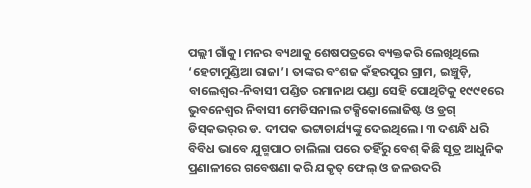ପଲ୍ଲୀ ଗାଁକୁ। ମନର ବ୍ୟଥାକୁ ଶେଷପତ୍ରରେ ବ୍ୟକ୍ତକରି ଲେଖିଥିଲେ ‘ହେଟାମୁଣ୍ଡିଆ ରାଜା’। ତାଙ୍କର ବଂଶଜ କଁହରପୁର ଗ୍ରାମ, ଇଞ୍ଚୁଡ଼ି, ବାଲେଶ୍ୱର-ନିବାସୀ ପଣ୍ଡିତ ରମାନାଥ ପଣ୍ଡା ସେହି ପୋଥିଟିକୁ ୧୯୯୧ରେ ଭୁବନେଶ୍ୱର ନିବାସୀ ମେଡିସନାଲ ଟକ୍ସିକୋଲୋଜିଷ୍ଟ ଓ ଡ୍ରଗ୍‌ ଡିସ୍‌କଭର୍‌ର ଡ. ଦୀପକ ଭଟ୍ଟାଚାର୍ଯ୍ୟଙ୍କୁ ଦେଇଥିଲେ। ୩ ଦଶନ୍ଧି ଧରି ବିବିଧ ଭାବେ ଯୁଗ୍ମପାଠ ଚାଲିଲା ପରେ ତହିଁରୁ ବେଶ୍‌ କିଛି ସୂତ୍ର ଆଧୁନିକ ପ୍ରଣାଳୀରେ ଗବେଷଣା କରି ଯକୃତ୍‌ ଫେଲ୍‌ ଓ ଜଳଉଦରି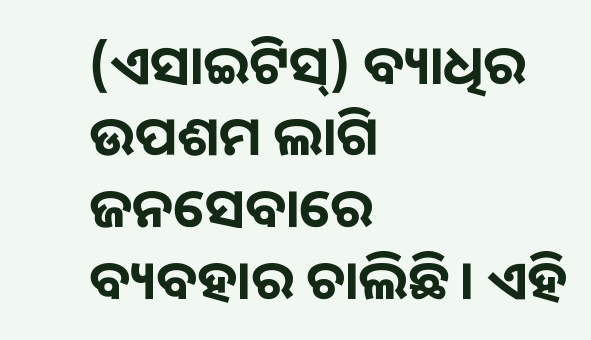(ଏସାଇଟିସ୍‌) ବ୍ୟାଧିର ଉପଶମ ଲାଗି ଜନସେବାରେ ବ୍ୟବହାର ଚାଲିଛି। ଏହି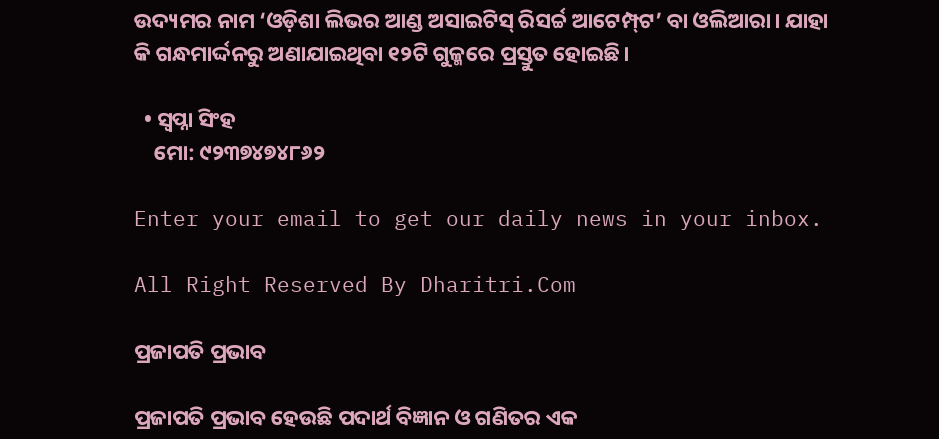ଉଦ୍ୟମର ନାମ ‘ଓଡ଼ିଶା ଲିଭର ଆଣ୍ଡ ଅସାଇଟିସ୍‌ ରିସର୍ଚ୍ଚ ଆଟେମ୍ପ୍‌ଟ’ ବା ଓଲିଆରା। ଯାହା କି ଗନ୍ଧମାର୍ଦ୍ଦନରୁ ଅଣାଯାଇଥିବା ୧୨ଟି ଗୁଳ୍ମରେ ପ୍ରସ୍ତୁତ ହୋଇଛି।

  • ସ୍ବପ୍ନା ସିଂହ
    ମୋ: ୯୨୩୭୪୭୪୮୬୨

Enter your email to get our daily news in your inbox.

All Right Reserved By Dharitri.Com

ପ୍ରଜାପତି ପ୍ରଭାବ

ପ୍ରଜାପତି ପ୍ରଭାବ ହେଉଛି ପଦାର୍ଥ ବିଜ୍ଞାନ ଓ ଗଣିତର ଏକ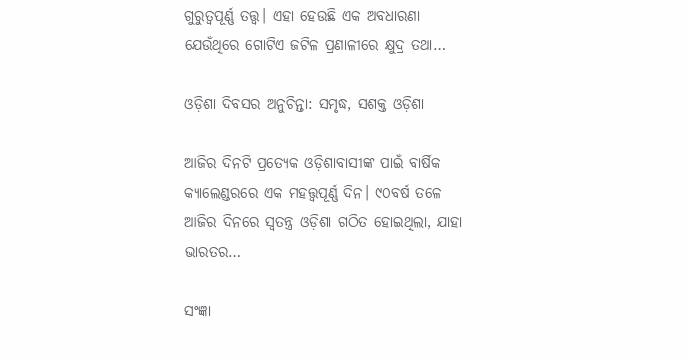ଗୁରୁତ୍ୱପୂର୍ଣ୍ଣ ତତ୍ତ୍ୱ। ଏହା ହେଉଛି ଏକ ଅବଧାରଣା ଯେଉଁଥିରେ ଗୋଟିଏ ଜଟିଳ ପ୍ରଣାଳୀରେ କ୍ଷୁଦ୍ର ତଥା…

ଓଡ଼ିଶା ଦିବସର ଅନୁଚିନ୍ତା: ସମୃଦ୍ଧ, ସଶକ୍ତ ଓଡ଼ିଶା

ଆଜିର ଦିନଟି ପ୍ରତ୍ୟେକ ଓଡ଼ିଶାବାସୀଙ୍କ ପାଇଁ ବାର୍ଷିକ କ୍ୟାଲେଣ୍ଡରରେ ଏକ ମହତ୍ତ୍ୱପୂର୍ଣ୍ଣ ଦିନ। ୯୦ବର୍ଷ ତଳେ ଆଜିର ଦିନରେ ସ୍ବତନ୍ତ୍ର ଓଡ଼ିଶା ଗଠିତ ହୋଇଥିଲା, ଯାହା ଭାରତର…

ସଂଜ୍ଞା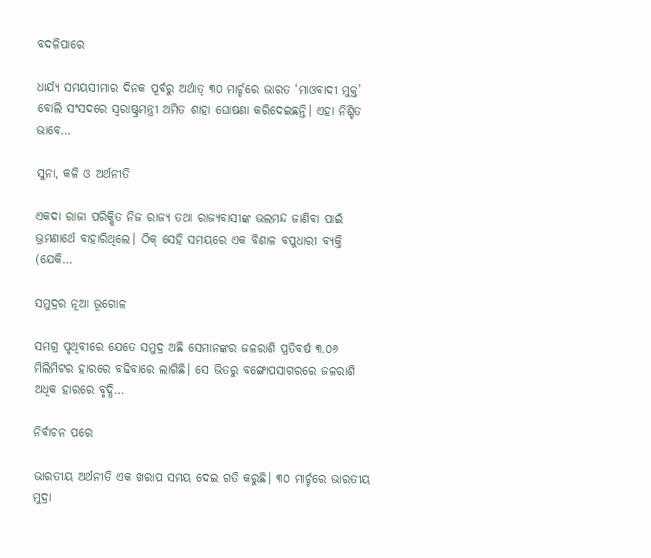ବଦଳିପାରେ

ଧାର୍ଯ୍ୟ ସମୟସୀମାର ଦିନକ ପୂର୍ବରୁ ଅର୍ଥାତ୍‌ ୩୦ ମାର୍ଚ୍ଚରେ ଭାରତ ‘ମାଓବାଦୀ ମୁକ୍ତ’ ବୋଲି ସଂସଦରେ ସ୍ବରାଷ୍ଟ୍ରମନ୍ତ୍ରୀ ଅମିତ ଶାହା ଘୋଷଣା କରିଦେଇଛନ୍ତି। ଏହା ନିଶ୍ଚିତ ଭାବେ…

ସୁନା, କଳି ଓ ଅର୍ଥନୀତି

ଏକଦା ରାଜା ପରିକ୍ଷିତ ନିଜ ରାଜ୍ୟ ତଥା ରାଜ୍ୟବାସୀଙ୍କ ଭଲମନ୍ଦ ଜାଣିବା ପାଇଁ ଭ୍ରମଣାର୍ଥେ ବାହାରିଥିଲେ। ଠିକ୍‌ ସେହି ସମୟରେ ଏକ ବିଶାଳ ବପୁଧାରୀ ବ୍ୟକ୍ତି (ଯେକି…

ସମୁଦ୍ରର ନୂଆ ଭୂଗୋଳ

ସମଗ୍ର ପୃଥିବୀରେ ଯେତେ ସମୁଦ୍ର ଅଛି ସେମାନଙ୍କର ଜଳରାଶି ପ୍ରତିବର୍ଷ ୩.୦୬ ମିଲିମିଟର ହାରରେ ବଢିବାରେ ଲାଗିଛି। ସେ ଭିତରୁ ବଙ୍ଗୋପସାଗରରେ ଜଳରାଶି ଅଧିକ ହାରରେ ବୃଦ୍ଧି…

ନିର୍ବାଚନ ପରେ

ଭାରତୀୟ ଅର୍ଥନୀତି ଏକ ଖରାପ ସମୟ ଦେଇ ଗତି କରୁଛି। ୩୦ ମାର୍ଚ୍ଚରେ ଭାରତୀୟ ମୁଦ୍ରା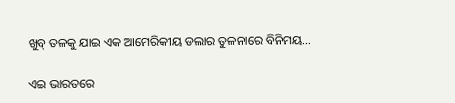ଖୁବ୍‌ ତଳକୁ ଯାଇ ଏକ ଆମେରିକୀୟ ଡଲାର ତୁଳନାରେ ବିନିମୟ…

ଏଇ ଭାରତରେ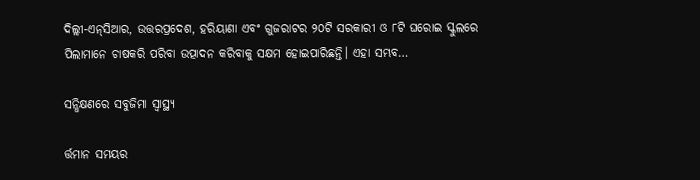ଦିଲ୍ଲୀ-ଏନ୍‌ସିଆର, ଉତ୍ତରପ୍ରଦେଶ, ହରିୟାଣା ଏବଂ ଗୁଜରାଟର ୨୦ଟି ସରକାରୀ ଓ ୮ଟି ଘରୋଇ ସ୍କୁଲରେ ପିଲାମାନେ ଚାଷକରି ପରିବା ଉତ୍ପାଦନ କରିବାକୁ ସକ୍ଷମ ହୋଇପାରିଛନ୍ତି। ଏହା ସମ୍ଭବ…

ସନ୍ଧିକ୍ଷଣରେ ସବୁଜିମା ସ୍ବାସ୍ଥ୍ୟ

ର୍ତ୍ତମାନ ସମୟର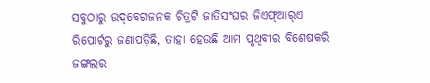ସବୁଠାରୁ ଉଦ୍‌ବେଗଜନକ ଚିତ୍ରଟି ଜାତିସଂଘର ଜିଏଫ୍‌ଆର୍‌ଏ ରିପୋର୍ଟରୁ ଜଣାପଡ଼ିଛି, ତାହା ହେଉଛି ଆମ ପୃଥିବୀର ବିଶେଷକରି ଜଙ୍ଗଲର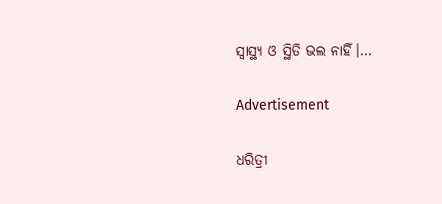ସ୍ବାସ୍ଥ୍ୟ ଓ ସ୍ଥିତି ଭଲ ନାହିଁ।…

Advertisement

ଧରିତ୍ରୀ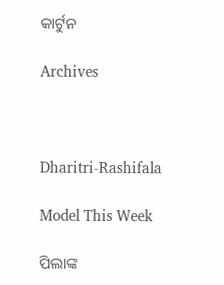କାର୍ଟୁନ

Archives



Dharitri-Rashifala

Model This Week

ପିଲାଙ୍କ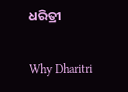ଧରିତ୍ରୀ

Why Dharitri